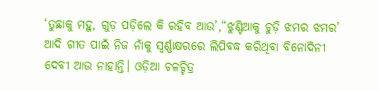‘ତୁଛାକୁ ମହୁ, ଗୁଡ଼ ପଡ଼ିଲେ କି ରହିବ ଆଉ’,“ଝୁଣ୍ଟିଆକୁ ଚୁଡ଼ି ଝମର ଝମର’ ଆଦି ଗୀତ ପାଇଁ ନିଜ ନାଁକୁ ସ୍ୱର୍ଣ୍ଣାକ୍ଷରରେ ଲିପିବଦ୍ଧ କରିଥିବା ବିନୋଦିନୀ ଦେବୀ ଆଉ ନାହାନ୍ତି। ଓଡ଼ିଆ ଚଳଚ୍ଚିତ୍ର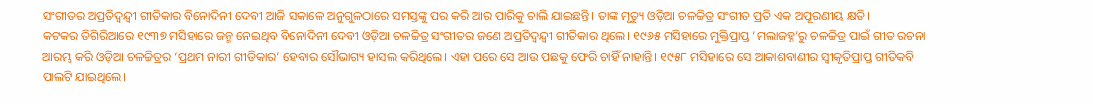ସଂଗୀତର ଅପ୍ରତିଦ୍ୱନ୍ଦ୍ୱୀ ଗୀତିକାର ବିନୋଦିନୀ ଦେବୀ ଆଜି ସକାଳେ ଅନୁଗୁଳଠାରେ ସମସ୍ତଙ୍କୁ ପର କରି ଆର ପାରିକୁ ଚାଲି ଯାଇଛନ୍ତି। ତାଙ୍କ ମୃତ୍ୟୁ ଓଡ଼ିଆ ଚଳଚ୍ଚିତ୍ର ସଂଗୀତ ପ୍ରତି ଏକ ଅପୂରଣୀୟ କ୍ଷତି।
କଟକର ତିଗିରିଆରେ ୧୯୩୭ ମସିହାରେ ଜନ୍ମ ନେଇଥିବ ବିନୋଦିନୀ ଦେବୀ ଓଡ଼ିଆ ଚଳଚ୍ଚିତ୍ର ସଂଗୀତର ଜଣେ ଅପ୍ରତିଦ୍ୱନ୍ଦ୍ୱୀ ଗୀତିକାର ଥିଲେ। ୧୯୬୫ ମସିହାରେ ମୁକ୍ତିପ୍ରାପ୍ତ ‘ମଲାଜହ୍ନ’ରୁ ଚଳଚ୍ଚିତ୍ର ପାଇଁ ଗୀତ ରଚନା ଆରମ୍ଭ କରି ଓଡ଼ିଆ ଚଳଚ୍ଚିତ୍ରର ‘ପ୍ରଥମ ନାରୀ ଗୀତିକାର’ ହେବାର ସୌଭାଗ୍ୟ ହାସଲ କରିଥିଲେ। ଏହା ପରେ ସେ ଆଉ ପଛକୁ ଫେରି ଚାହିଁ ନାହାନ୍ତି। ୧୯୫୮ ମସିହାରେ ସେ ଆକାଶବାଣୀର ସ୍ୱୀକୃତିପ୍ରାପ୍ତ ଗୀତିକବି ପାଲଟି ଯାଇଥିଲେ।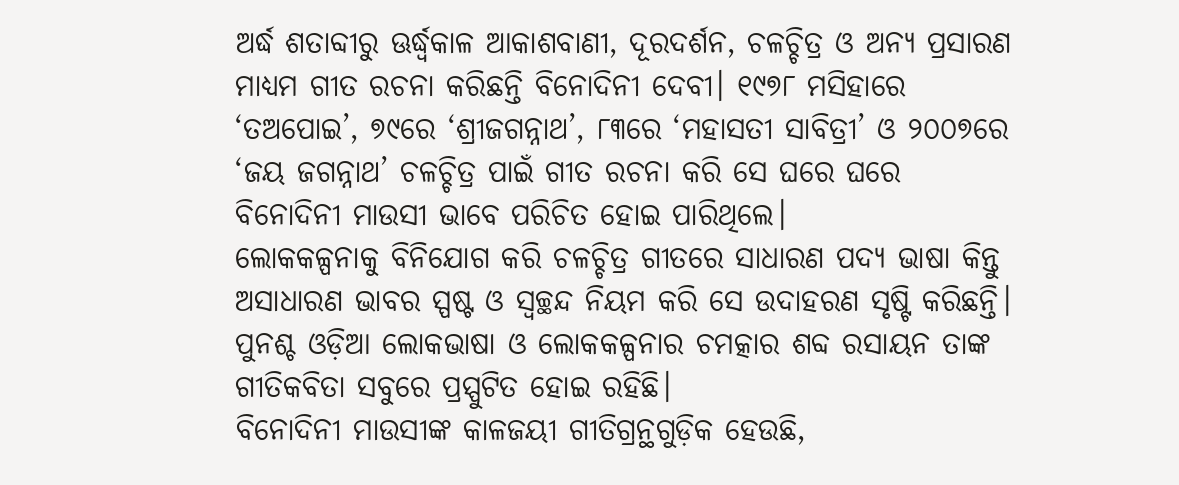ଅର୍ଦ୍ଧ ଶତାବ୍ଦୀରୁ ଊର୍ଦ୍ଧ୍ୱକାଳ ଆକାଶବାଣୀ, ଦୂରଦର୍ଶନ, ଚଳଚ୍ଚିତ୍ର ଓ ଅନ୍ୟ ପ୍ରସାରଣ ମାଧ୍ୟମ ଗୀତ ରଚନା କରିଛନ୍ତି ବିନୋଦିନୀ ଦେବୀ। ୧୯୭୮ ମସିହାରେ ‘ତଅପୋଇ’, ୭୯ରେ ‘ଶ୍ରୀଜଗନ୍ନାଥ’, ୮୩ରେ ‘ମହାସତୀ ସାବିତ୍ରୀ’ ଓ ୨୦୦୭ରେ ‘ଜୟ ଜଗନ୍ନାଥ’ ଚଳଚ୍ଚିତ୍ର ପାଇଁ ଗୀତ ରଚନା କରି ସେ ଘରେ ଘରେ ବିନୋଦିନୀ ମାଉସୀ ଭାବେ ପରିଚିତ ହୋଇ ପାରିଥିଲେ।
ଲୋକକଳ୍ପନାକୁ ବିନିଯୋଗ କରି ଚଳଚ୍ଚିତ୍ର ଗୀତରେ ସାଧାରଣ ପଦ୍ୟ ଭାଷା କିନ୍ତୁ ଅସାଧାରଣ ଭାବର ସ୍ପଷ୍ଟ ଓ ସ୍ୱଚ୍ଛନ୍ଦ ନିୟମ କରି ସେ ଉଦାହରଣ ସୃଷ୍ଟି କରିଛନ୍ତି। ପୁନଶ୍ଚ ଓଡ଼ିଆ ଲୋକଭାଷା ଓ ଲୋକକଳ୍ପନାର ଚମତ୍କାର ଶବ୍ଦ ରସାୟନ ତାଙ୍କ ଗୀତିକବିତା ସବୁରେ ପ୍ରସ୍ପୁଟିତ ହୋଇ ରହିଛି।
ବିନୋଦିନୀ ମାଉସୀଙ୍କ କାଳଜୟୀ ଗୀତିଗ୍ରନ୍ଥଗୁଡ଼ିକ ହେଉଛି,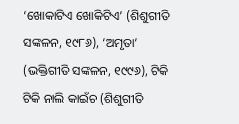‘ଖୋକାଟିଏ ଖୋକିଟିଏ’ (ଶିଶୁଗୀତି ସଙ୍କଳନ, ୧୯୮୬), ‘ଅମୃତା’ (ଭକ୍ତିଗୀତି ସଙ୍କଳନ, ୧୯୯୬), ଟିକି ଟିକି ନାଲି କାଇଁଚ (ଶିଶୁଗୀତି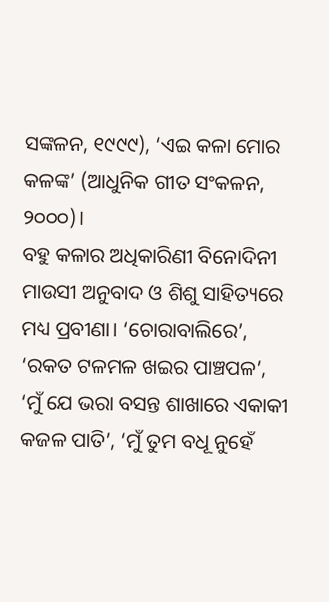ସଙ୍କଳନ, ୧୯୯୯), ‘ଏଇ କଳା ମୋର କଳଙ୍କ’ (ଆଧୁନିକ ଗୀତ ସଂକଳନ, ୨୦୦୦)।
ବହୁ କଳାର ଅଧିକାରିଣୀ ବିନୋଦିନୀ ମାଉସୀ ଅନୁବାଦ ଓ ଶିଶୁ ସାହିତ୍ୟରେ ମଧ୍ୟ ପ୍ରବୀଣା। ‘ଚୋରାବାଲିରେ’, ‘ରକତ ଟଳମଳ ଖଇର ପାଞ୍ଚପଳ’, ‘ମୁଁ ଯେ ଭରା ବସନ୍ତ ଶାଖାରେ ଏକାକୀ କଜଳ ପାତି’, ‘ମୁଁ ତୁମ ବଧୂ ନୁହେଁ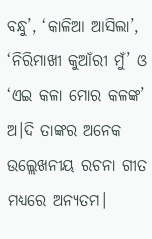ବନ୍ଧୁ’, ‘କାଳିଆ ଆସିଲା’, ‘ନିରିମାଖୀ କୁଆଁରୀ ମୁଁ’ ଓ ‘ଏଇ କଳା ମୋର କଳଙ୍କ’ ଅ।ଦି ତାଙ୍କର ଅନେକ ଉଲ୍ଲେଖନୀୟ ରଚନା ଗୀତ ମଧ୍ୟରେ ଅନ୍ୟତମ।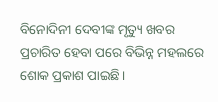ବିନୋଦିନୀ ଦେବୀଙ୍କ ମୃତ୍ୟୁ ଖବର ପ୍ରଚାରିତ ହେବା ପରେ ବିଭିନ୍ନ ମହଲରେ ଶୋକ ପ୍ରକାଶ ପାଇଛି।